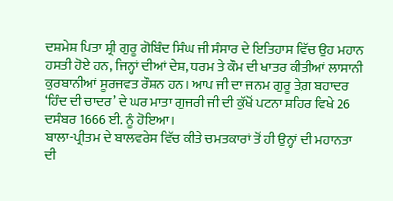ਦਸ਼ਮੇਸ਼ ਪਿਤਾ ਸ਼੍ਰੀ ਗੁਰੂ ਗੋਬਿੰਦ ਸਿੰਘ ਜੀ ਸੰਸਾਰ ਦੇ ਇਤਿਹਾਸ ਵਿੱਚ ਉਹ ਮਹਾਨ ਹਸਤੀ ਹੋਏ ਹਨ, ਜਿਨ੍ਹਾਂ ਦੀਆਂ ਦੇਸ਼, ਧਰਮ ਤੇ ਕੌਮ ਦੀ ਖਾਤਰ ਕੀਤੀਆਂ ਲਾਸਾਨੀ ਕੁਰਬਾਨੀਆਂ ਸੂਰਜਵਤ ਰੌਸ਼ਨ ਹਨ। ਆਪ ਜੀ ਦਾ ਜਨਮ ਗੁਰੂ ਤੇਗ਼ ਬਹਾਦਰ ‘ਹਿੰਦ ਦੀ ਚਾਦਰ’ ਦੇ ਘਰ ਮਾਤਾ ਗੁਜਰੀ ਜੀ ਦੀ ਕੁੱਖੋਂ ਪਟਨਾ ਸ਼ਹਿਰ ਵਿਖੇ 26 ਦਸੰਬਰ 1666 ਈ. ਨੂੰ ਹੋਇਆ।
ਬਾਲਾ-ਪ੍ਰੀਤਮ ਦੇ ਬਾਲਵਰੇਸ ਵਿੱਚ ਕੀਤੇ ਚਮਤਕਾਰਾਂ ਤੋਂ ਹੀ ਉਨ੍ਹਾਂ ਦੀ ਮਹਾਨਤਾ ਦੀ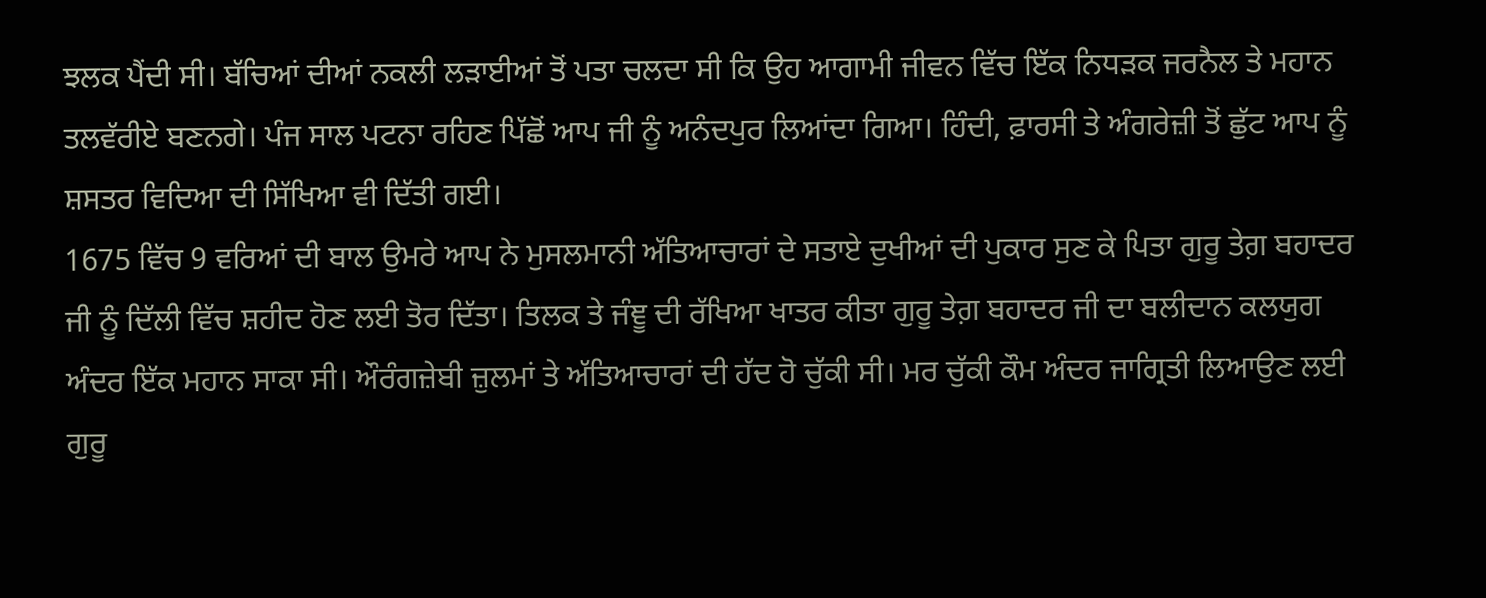ਝਲਕ ਪੈਂਦੀ ਸੀ। ਬੱਚਿਆਂ ਦੀਆਂ ਨਕਲੀ ਲੜਾਈਆਂ ਤੋਂ ਪਤਾ ਚਲਦਾ ਸੀ ਕਿ ਉਹ ਆਗਾਮੀ ਜੀਵਨ ਵਿੱਚ ਇੱਕ ਨਿਧੜਕ ਜਰਨੈਲ ਤੇ ਮਹਾਨ ਤਲਵੱਰੀਏ ਬਣਨਗੇ। ਪੰਜ ਸਾਲ ਪਟਨਾ ਰਹਿਣ ਪਿੱਛੋਂ ਆਪ ਜੀ ਨੂੰ ਅਨੰਦਪੁਰ ਲਿਆਂਦਾ ਗਿਆ। ਹਿੰਦੀ, ਫ਼ਾਰਸੀ ਤੇ ਅੰਗਰੇਜ਼ੀ ਤੋਂ ਛੁੱਟ ਆਪ ਨੂੰ ਸ਼ਸਤਰ ਵਿਦਿਆ ਦੀ ਸਿੱਖਿਆ ਵੀ ਦਿੱਤੀ ਗਈ।
1675 ਵਿੱਚ 9 ਵਰਿਆਂ ਦੀ ਬਾਲ ਉਮਰੇ ਆਪ ਨੇ ਮੁਸਲਮਾਨੀ ਅੱਤਿਆਚਾਰਾਂ ਦੇ ਸਤਾਏ ਦੁਖੀਆਂ ਦੀ ਪੁਕਾਰ ਸੁਣ ਕੇ ਪਿਤਾ ਗੁਰੂ ਤੇਗ਼ ਬਹਾਦਰ ਜੀ ਨੂੰ ਦਿੱਲੀ ਵਿੱਚ ਸ਼ਹੀਦ ਹੋਣ ਲਈ ਤੋਰ ਦਿੱਤਾ। ਤਿਲਕ ਤੇ ਜੰਞੂ ਦੀ ਰੱਖਿਆ ਖਾਤਰ ਕੀਤਾ ਗੁਰੂ ਤੇਗ਼ ਬਹਾਦਰ ਜੀ ਦਾ ਬਲੀਦਾਨ ਕਲਯੁਗ ਅੰਦਰ ਇੱਕ ਮਹਾਨ ਸਾਕਾ ਸੀ। ਔਰੰਗਜ਼ੇਬੀ ਜ਼ੁਲਮਾਂ ਤੇ ਅੱਤਿਆਚਾਰਾਂ ਦੀ ਹੱਦ ਹੋ ਚੁੱਕੀ ਸੀ। ਮਰ ਚੁੱਕੀ ਕੌਮ ਅੰਦਰ ਜਾਗ੍ਰਿਤੀ ਲਿਆਉਣ ਲਈ ਗੁਰੂ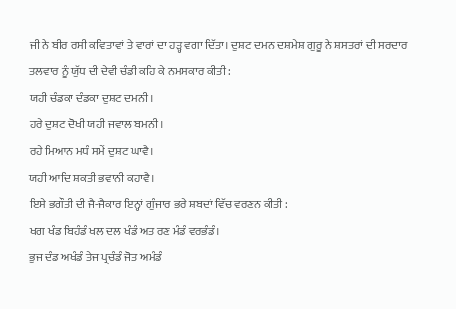ਜੀ ਨੇ ਬੀਰ ਰਸੀ ਕਵਿਤਾਵਾਂ ਤੇ ਵਾਰਾਂ ਦਾ ਹੜ੍ਹ ਵਗਾ ਦਿੱਤਾ। ਦੁਸ਼ਟ ਦਮਨ ਦਸ਼ਮੇਸ਼ ਗੁਰੂ ਨੇ ਸ਼ਸਤਰਾਂ ਦੀ ਸਰਦਾਰ ਤਲਵਾਰ ਨੂੰ ਯੁੱਧ ਦੀ ਦੇਵੀ ਚੰਡੀ ਕਹਿ ਕੇ ਨਮਸਕਾਰ ਕੀਤੀ :
ਯਹੀ ਚੰਡਕਾ ਦੰਡਕਾ ਦੁਸ਼ਟ ਦਮਨੀ।
ਹਰੇ ਦੁਸ਼ਟ ਦੋਖੀ ਯਹੀ ਜਵਾਲ ਬਮਨੀ।
ਰਹੇ ਮਿਆਨ ਮਧੰ ਸਮੇਂ ਦੁਸ਼ਟ ਘਾਵੈ।
ਯਹੀ ਆਦਿ ਸ਼ਕਤੀ ਭਵਾਨੀ ਕਹਾਵੈ।
ਇਸੇ ਭਗੌਤੀ ਦੀ ਜੈ-ਜੈਕਾਰ ਇਨ੍ਹਾਂ ਗੁੰਜਾਰ ਭਰੇ ਸ਼ਬਦਾਂ ਵਿੱਚ ਵਰਣਨ ਕੀਤੀ :
ਖਗ ਖੰਡ ਬਿਹੰਡੰ ਖਲ ਦਲ ਖੰਡੰ ਅਤ ਰਣ ਮੰਡੰ ਵਰਭੰਡੰ।
ਭੁਜ ਦੰਡ ਅਖੰਡੰ ਤੇਜ ਪ੍ਰਚੰਡੰ ਜੋਤ ਅਮੰਡੰ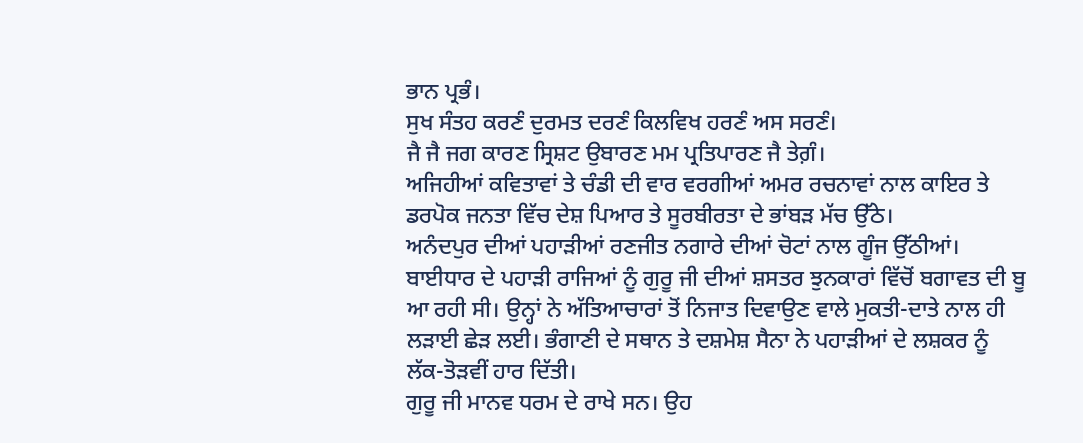ਭਾਨ ਪ੍ਰਭੰ।
ਸੁਖ ਸੰਤਹ ਕਰਣੰ ਦੁਰਮਤ ਦਰਣੰ ਕਿਲਵਿਖ ਹਰਣੰ ਅਸ ਸਰਣੰ।
ਜੈ ਜੈ ਜਗ ਕਾਰਣ ਸ੍ਰਿਸ਼ਟ ਉਬਾਰਣ ਮਮ ਪ੍ਰਤਿਪਾਰਣ ਜੈ ਤੇਗ਼ੰ।
ਅਜਿਹੀਆਂ ਕਵਿਤਾਵਾਂ ਤੇ ਚੰਡੀ ਦੀ ਵਾਰ ਵਰਗੀਆਂ ਅਮਰ ਰਚਨਾਵਾਂ ਨਾਲ ਕਾਇਰ ਤੇ ਡਰਪੋਕ ਜਨਤਾ ਵਿੱਚ ਦੇਸ਼ ਪਿਆਰ ਤੇ ਸੂਰਬੀਰਤਾ ਦੇ ਭਾਂਬੜ ਮੱਚ ਉੱਠੇ।
ਅਨੰਦਪੁਰ ਦੀਆਂ ਪਹਾੜੀਆਂ ਰਣਜੀਤ ਨਗਾਰੇ ਦੀਆਂ ਚੋਟਾਂ ਨਾਲ ਗੂੰਜ ਉੱਠੀਆਂ। ਬਾਈਧਾਰ ਦੇ ਪਹਾੜੀ ਰਾਜਿਆਂ ਨੂੰ ਗੁਰੂ ਜੀ ਦੀਆਂ ਸ਼ਸਤਰ ਝੁਨਕਾਰਾਂ ਵਿੱਚੋਂ ਬਗਾਵਤ ਦੀ ਬੂ ਆ ਰਹੀ ਸੀ। ਉਨ੍ਹਾਂ ਨੇ ਅੱਤਿਆਚਾਰਾਂ ਤੋਂ ਨਿਜਾਤ ਦਿਵਾਉਣ ਵਾਲੇ ਮੁਕਤੀ-ਦਾਤੇ ਨਾਲ ਹੀ ਲੜਾਈ ਛੇੜ ਲਈ। ਭੰਗਾਣੀ ਦੇ ਸਥਾਨ ਤੇ ਦਸ਼ਮੇਸ਼ ਸੈਨਾ ਨੇ ਪਹਾੜੀਆਂ ਦੇ ਲਸ਼ਕਰ ਨੂੰ ਲੱਕ-ਤੋੜਵੀਂ ਹਾਰ ਦਿੱਤੀ।
ਗੁਰੂ ਜੀ ਮਾਨਵ ਧਰਮ ਦੇ ਰਾਖੇ ਸਨ। ਉਹ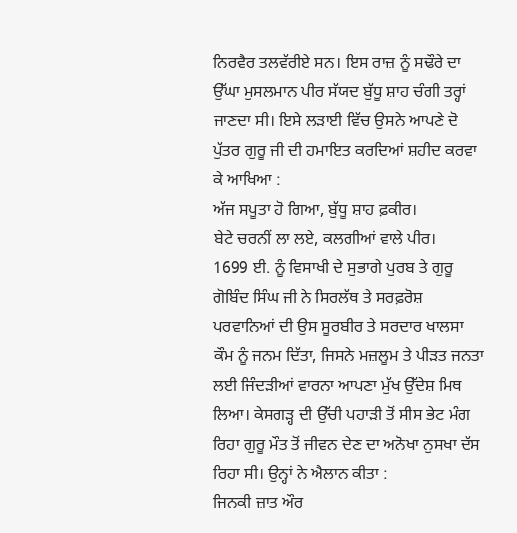ਨਿਰਵੈਰ ਤਲਵੱਰੀਏ ਸਨ। ਇਸ ਰਾਜ਼ ਨੂੰ ਸਢੌਰੇ ਦਾ ਉੱਘਾ ਮੁਸਲਮਾਨ ਪੀਰ ਸੱਯਦ ਬੁੱਧੂ ਸ਼ਾਹ ਚੰਗੀ ਤਰ੍ਹਾਂ ਜਾਣਦਾ ਸੀ। ਇਸੇ ਲੜਾਈ ਵਿੱਚ ਉਸਨੇ ਆਪਣੇ ਦੋ ਪੁੱਤਰ ਗੁਰੂ ਜੀ ਦੀ ਹਮਾਇਤ ਕਰਦਿਆਂ ਸ਼ਹੀਦ ਕਰਵਾ ਕੇ ਆਖਿਆ :
ਅੱਜ ਸਪੂਤਾ ਹੋ ਗਿਆ, ਬੁੱਧੂ ਸ਼ਾਹ ਫ਼ਕੀਰ।
ਬੇਟੇ ਚਰਨੀਂ ਲਾ ਲਏ, ਕਲਗੀਆਂ ਵਾਲੇ ਪੀਰ।
1699 ਈ. ਨੂੰ ਵਿਸਾਖੀ ਦੇ ਸੁਭਾਗੇ ਪੁਰਬ ਤੇ ਗੁਰੂ ਗੋਬਿੰਦ ਸਿੰਘ ਜੀ ਨੇ ਸਿਰਲੱਥ ਤੇ ਸਰਫ਼ਰੋਸ਼ ਪਰਵਾਨਿਆਂ ਦੀ ਉਸ ਸੂਰਬੀਰ ਤੇ ਸਰਦਾਰ ਖਾਲਸਾ ਕੌਮ ਨੂੰ ਜਨਮ ਦਿੱਤਾ, ਜਿਸਨੇ ਮਜ਼ਲੂਮ ਤੇ ਪੀੜਤ ਜਨਤਾ ਲਈ ਜਿੰਦੜੀਆਂ ਵਾਰਨਾ ਆਪਣਾ ਮੁੱਖ ਉੱਦੇਸ਼ ਮਿਥ ਲਿਆ। ਕੇਸਗੜ੍ਹ ਦੀ ਉੱਚੀ ਪਹਾੜੀ ਤੋਂ ਸੀਸ ਭੇਟ ਮੰਗ ਰਿਹਾ ਗੁਰੂ ਮੌਤ ਤੋਂ ਜੀਵਨ ਦੇਣ ਦਾ ਅਨੋਖਾ ਨੁਸਖਾ ਦੱਸ ਰਿਹਾ ਸੀ। ਉਨ੍ਹਾਂ ਨੇ ਐਲਾਨ ਕੀਤਾ :
ਜਿਨਕੀ ਜ਼ਾਤ ਔਰ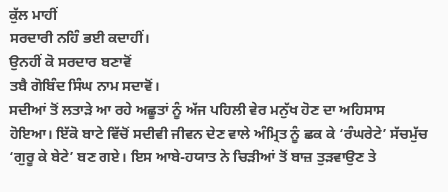ਕੁੱਲ ਮਾਹੀਂ
ਸਰਦਾਰੀ ਨਹਿੰ ਭਈ ਕਦਾਹੀਂ।
ਉਨਹੀਂ ਕੋ ਸਰਦਾਰ ਬਣਾਵੋਂ
ਤਬੈ ਗੋਬਿੰਦ ਸਿੰਘ ਨਾਮ ਸਦਾਵੋਂ।
ਸਦੀਆਂ ਤੋਂ ਲਤਾੜੇ ਆ ਰਹੇ ਅਛੂਤਾਂ ਨੂੰ ਅੱਜ ਪਹਿਲੀ ਵੇਰ ਮਨੁੱਖ ਹੋਣ ਦਾ ਅਹਿਸਾਸ ਹੋਇਆ। ਇੱਕੋ ਬਾਟੇ ਵਿੱਚੋਂ ਸਦੀਵੀ ਜੀਵਨ ਦੇਣ ਵਾਲੇ ਅੰਮ੍ਰਿਤ ਨੂੰ ਛਕ ਕੇ ‘ਰੰਘਰੇਟੇ’ ਸੱਚਮੁੱਚ ‘ਗੁਰੂ ਕੇ ਬੇਟੇ’ ਬਣ ਗਏ। ਇਸ ਆਬੇ-ਹਯਾਤ ਨੇ ਚਿੜੀਆਂ ਤੋਂ ਬਾਜ਼ ਤੁੜਵਾਉਣ ਤੇ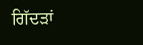ਗਿੱਦੜਾਂ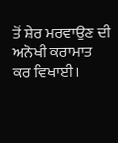ਤੋਂ ਸ਼ੇਰ ਮਰਵਾਉਣ ਦੀ ਅਨੋਖੀ ਕਰਾਮਾਤ ਕਰ ਵਿਖਾਈ।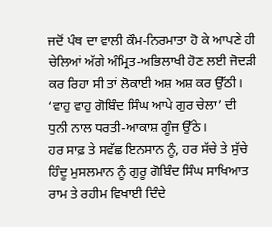ਜਦੋਂ ਪੰਥ ਦਾ ਵਾਲੀ ਕੌਮ-ਨਿਰਮਾਤਾ ਹੋ ਕੇ ਆਪਣੇ ਹੀ ਚੇਲਿਆਂ ਅੱਗੇ ਅੰਮ੍ਰਿਤ-ਅਭਿਲਾਖੀ ਹੋਣ ਲਈ ਜੋਦੜੀ ਕਰ ਰਿਹਾ ਸੀ ਤਾਂ ਲੋਕਾਈ ਅਸ਼ ਅਸ਼ ਕਰ ਉੱਠੀ। ‘ਵਾਹੁ ਵਾਹੁ ਗੋਬਿੰਦ ਸਿੰਘ ਆਪੇ ਗੁਰ ਚੇਲਾ’ ਦੀ ਧੁਨੀ ਨਾਲ ਧਰਤੀ-ਆਕਾਸ਼ ਗੂੰਜ ਉੱਠੇ।
ਹਰ ਸਾਫ਼ ਤੇ ਸਵੱਛ ਇਨਸਾਨ ਨੂੰ, ਹਰ ਸੱਚੇ ਤੇ ਸੁੱਚੇ ਹਿੰਦੂ ਮੁਸਲਮਾਨ ਨੂੰ ਗੁਰੂ ਗੋਬਿੰਦ ਸਿੰਘ ਸਾਖਿਆਤ ਰਾਮ ਤੇ ਰਹੀਮ ਵਿਖਾਈ ਦਿੰਦੇ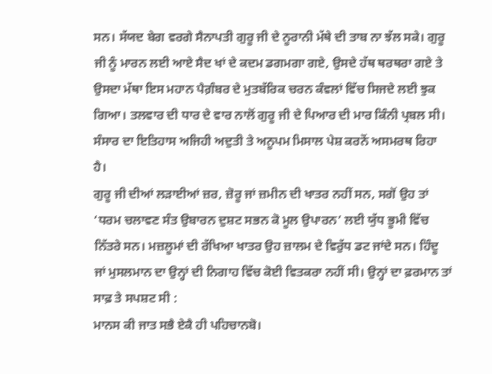ਸਨ। ਸੱਯਦ ਬੇਗ ਵਰਗੇ ਸੈਨਾਪਤੀ ਗੁਰੂ ਜੀ ਦੇ ਨੂਰਾਨੀ ਮੱਥੇ ਦੀ ਤਾਬ ਨਾ ਝੱਲ ਸਕੇ। ਗੁਰੂ ਜੀ ਨੂੰ ਮਾਰਨ ਲਈ ਆਏ ਸੈਦ ਖਾਂ ਦੇ ਕਦਮ ਡਗਮਗਾ ਗਏ, ਉਸਦੇ ਹੱਥ ਥਰਥਰਾ ਗਏ ਤੇ ਉਸਦਾ ਮੱਥਾ ਇਸ ਮਹਾਨ ਪੈਗ਼ੰਬਰ ਦੇ ਮੁਤਬੱਰਿਕ ਚਰਨ ਕੰਵਲਾਂ ਵਿੱਚ ਸਿਜਦੇ ਲਈ ਝੁਕ ਗਿਆ। ਤਲਵਾਰ ਦੀ ਧਾਰ ਦੇ ਵਾਰ ਨਾਲੋਂ ਗੁਰੂ ਜੀ ਦੇ ਪਿਆਰ ਦੀ ਮਾਰ ਕਿੰਨੀ ਪ੍ਰਬਲ ਸੀ। ਸੰਸਾਰ ਦਾ ਇਤਿਹਾਸ ਅਜਿਹੀ ਅਦੁਤੀ ਤੇ ਅਨੂਪਮ ਮਿਸਾਲ ਪੇਸ਼ ਕਰਨੋਂ ਅਸਮਰਥ ਰਿਹਾ ਹੈ।
ਗੁਰੂ ਜੀ ਦੀਆਂ ਲੜਾਈਆਂ ਜ਼ਰ, ਜ਼ੋਰੂ ਜਾਂ ਜ਼ਮੀਨ ਦੀ ਖਾਤਰ ਨਹੀਂ ਸਨ, ਸਗੋਂ ਉਹ ਤਾਂ ‘ਧਰਮ ਚਲਾਵਣ ਸੰਤ ਉਬਾਰਨ ਦੁਸ਼ਟ ਸਭਨ ਕੋ ਮੂਲ ਉਪਾਰਨ’ ਲਈ ਯੁੱਧ ਭੂਮੀ ਵਿੱਚ ਨਿੱਤਰੇ ਸਨ। ਮਜ਼ਲੂਮਾਂ ਦੀ ਰੱਖਿਆ ਖਾਤਰ ਉਹ ਜ਼ਾਲਮ ਦੇ ਵਿਰੁੱਧ ਡਟ ਜਾਂਦੇ ਸਨ। ਹਿੰਦੂ ਜਾਂ ਮੁਸਲਮਾਨ ਦਾ ਉਨ੍ਹਾਂ ਦੀ ਨਿਗਾਹ ਵਿੱਚ ਕੋਈ ਵਿਤਕਰਾ ਨਹੀਂ ਸੀ। ਉਨ੍ਹਾਂ ਦਾ ਫ਼ਰਮਾਨ ਤਾਂ ਸਾਫ਼ ਤੇ ਸਪਸ਼ਟ ਸੀ :
ਮਾਨਸ ਕੀ ਜਾਤ ਸਭੈ ਏਕੈ ਹੀ ਪਹਿਚਾਨਬੋ।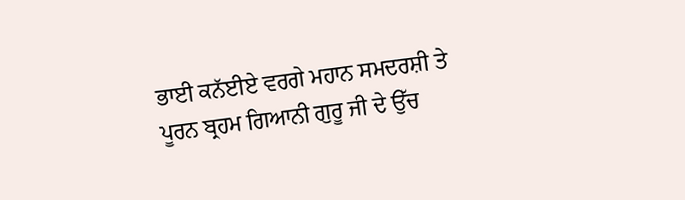ਭਾਈ ਕਨੱਈਏ ਵਰਗੇ ਮਹਾਨ ਸਮਦਰਸ਼ੀ ਤੇ ਪੂਰਨ ਬ੍ਰਹਮ ਗਿਆਨੀ ਗੁਰੂ ਜੀ ਦੇ ਉੱਚ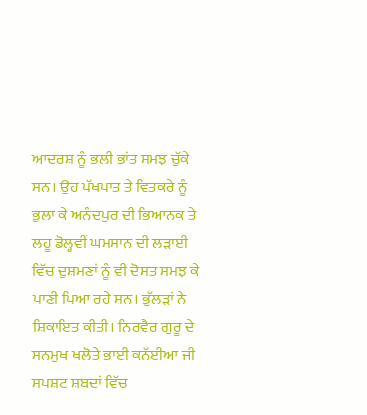ਆਦਰਸ਼ ਨੂੰ ਭਲੀ ਭਾਂਤ ਸਮਝ ਚੁੱਕੇ ਸਨ। ਉਹ ਪੱਖਪਾਤ ਤੇ ਵਿਤਕਰੇ ਨੂੰ ਭੁਲਾ ਕੇ ਅਨੰਦਪੁਰ ਦੀ ਭਿਆਨਕ ਤੇ ਲਹੂ ਡੋਲ੍ਹਵੀਂ ਘਮਸਾਨ ਦੀ ਲੜਾਈ ਵਿੱਚ ਦੁਸ਼ਮਣਾਂ ਨੂੰ ਵੀ ਦੋਸਤ ਸਮਝ ਕੇ ਪਾਣੀ ਪਿਆ ਰਹੇ ਸਨ। ਭੁੱਲੜਾਂ ਨੇ ਸ਼ਿਕਾਇਤ ਕੀਤੀ। ਨਿਰਵੈਰ ਗੁਰੂ ਦੇ ਸਨਮੁਖ ਖਲੋਤੇ ਭਾਈ ਕਨੱਈਆ ਜੀ ਸਪਸ਼ਟ ਸ਼ਬਦਾਂ ਵਿੱਚ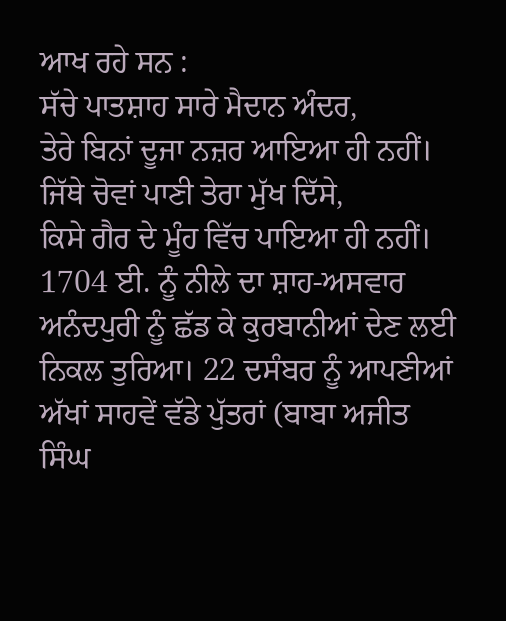ਆਖ ਰਹੇ ਸਨ :
ਸੱਚੇ ਪਾਤਸ਼ਾਹ ਸਾਰੇ ਮੈਦਾਨ ਅੰਦਰ,
ਤੇਰੇ ਬਿਨਾਂ ਦੂਜਾ ਨਜ਼ਰ ਆਇਆ ਹੀ ਨਹੀਂ।
ਜਿੱਥੇ ਚੋਵਾਂ ਪਾਣੀ ਤੇਰਾ ਮੁੱਖ ਦਿੱਸੇ,
ਕਿਸੇ ਗੈਰ ਦੇ ਮੂੰਹ ਵਿੱਚ ਪਾਇਆ ਹੀ ਨਹੀਂ।
1704 ਈ. ਨੂੰ ਨੀਲੇ ਦਾ ਸ਼ਾਹ-ਅਸਵਾਰ ਅਨੰਦਪੁਰੀ ਨੂੰ ਛੱਡ ਕੇ ਕੁਰਬਾਨੀਆਂ ਦੇਣ ਲਈ ਨਿਕਲ ਤੁਰਿਆ। 22 ਦਸੰਬਰ ਨੂੰ ਆਪਣੀਆਂ ਅੱਖਾਂ ਸਾਹਵੇਂ ਵੱਡੇ ਪੁੱਤਰਾਂ (ਬਾਬਾ ਅਜੀਤ ਸਿੰਘ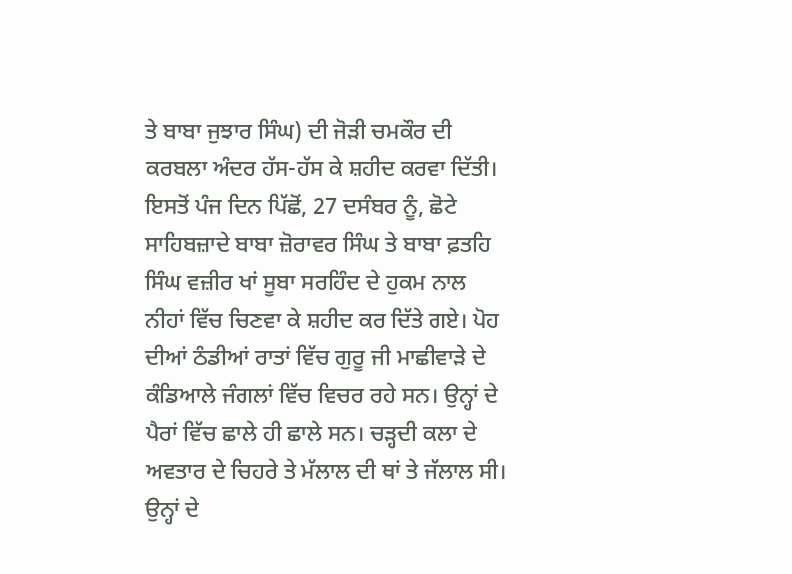ਤੇ ਬਾਬਾ ਜੁਝਾਰ ਸਿੰਘ) ਦੀ ਜੋੜੀ ਚਮਕੌਰ ਦੀ ਕਰਬਲਾ ਅੰਦਰ ਹੱਸ-ਹੱਸ ਕੇ ਸ਼ਹੀਦ ਕਰਵਾ ਦਿੱਤੀ। ਇਸਤੋਂ ਪੰਜ ਦਿਨ ਪਿੱਛੋਂ, 27 ਦਸੰਬਰ ਨੂੰ, ਛੋਟੇ ਸਾਹਿਬਜ਼ਾਦੇ ਬਾਬਾ ਜ਼ੋਰਾਵਰ ਸਿੰਘ ਤੇ ਬਾਬਾ ਫ਼ਤਹਿ ਸਿੰਘ ਵਜ਼ੀਰ ਖਾਂ ਸੂਬਾ ਸਰਹਿੰਦ ਦੇ ਹੁਕਮ ਨਾਲ ਨੀਹਾਂ ਵਿੱਚ ਚਿਣਵਾ ਕੇ ਸ਼ਹੀਦ ਕਰ ਦਿੱਤੇ ਗਏ। ਪੋਹ ਦੀਆਂ ਠੰਡੀਆਂ ਰਾਤਾਂ ਵਿੱਚ ਗੁਰੂ ਜੀ ਮਾਛੀਵਾੜੇ ਦੇ ਕੰਡਿਆਲੇ ਜੰਗਲਾਂ ਵਿੱਚ ਵਿਚਰ ਰਹੇ ਸਨ। ਉਨ੍ਹਾਂ ਦੇ ਪੈਰਾਂ ਵਿੱਚ ਛਾਲੇ ਹੀ ਛਾਲੇ ਸਨ। ਚੜ੍ਹਦੀ ਕਲਾ ਦੇ ਅਵਤਾਰ ਦੇ ਚਿਹਰੇ ਤੇ ਮੱਲਾਲ ਦੀ ਥਾਂ ਤੇ ਜੱਲਾਲ ਸੀ। ਉਨ੍ਹਾਂ ਦੇ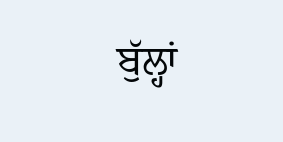ਬੁੱਲ੍ਹਾਂ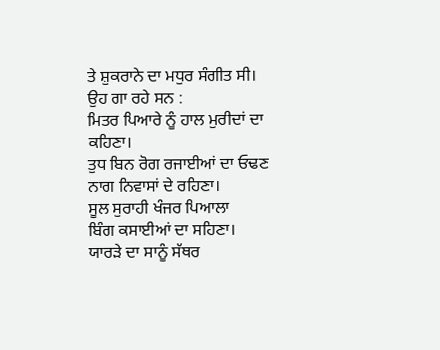ਤੇ ਸ਼ੁਕਰਾਨੇ ਦਾ ਮਧੁਰ ਸੰਗੀਤ ਸੀ। ਉਹ ਗਾ ਰਹੇ ਸਨ :
ਮਿਤਰ ਪਿਆਰੇ ਨੂੰ ਹਾਲ ਮੁਰੀਦਾਂ ਦਾ ਕਹਿਣਾ।
ਤੁਧ ਬਿਨ ਰੋਗ ਰਜਾਈਆਂ ਦਾ ਓਢਣ
ਨਾਗ ਨਿਵਾਸਾਂ ਦੇ ਰਹਿਣਾ।
ਸੂਲ ਸੁਰਾਹੀ ਖੰਜਰ ਪਿਆਲਾ
ਬਿੰਗ ਕਸਾਈਆਂ ਦਾ ਸਹਿਣਾ।
ਯਾਰੜੇ ਦਾ ਸਾਨੂੰ ਸੱਥਰ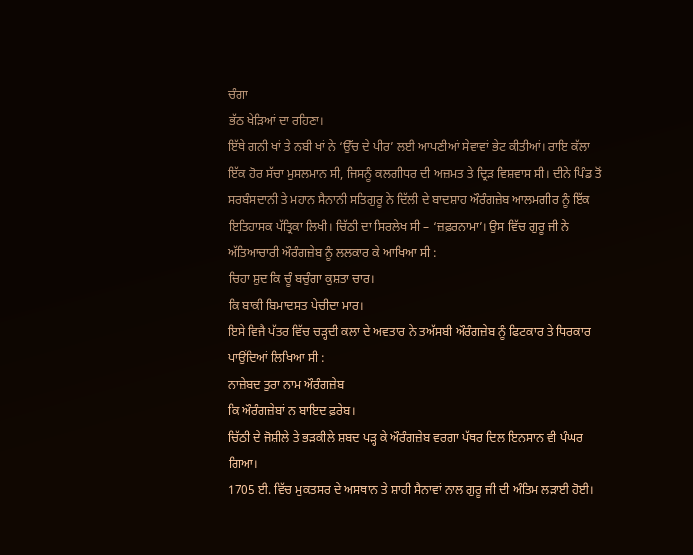ਚੰਗਾ
ਭੱਠ ਖੇੜਿਆਂ ਦਾ ਰਹਿਣਾ।
ਇੱਥੇ ਗਨੀ ਖਾਂ ਤੇ ਨਬੀ ਖਾਂ ਨੇ ‘ਉੱਚ ਦੇ ਪੀਰ’ ਲਈ ਆਪਣੀਆਂ ਸੇਵਾਵਾਂ ਭੇਟ ਕੀਤੀਆਂ। ਰਾਇ ਕੱਲਾ ਇੱਕ ਹੋਰ ਸੱਚਾ ਮੁਸਲਮਾਨ ਸੀ, ਜਿਸਨੂੰ ਕਲਗੀਧਰ ਦੀ ਅਜ਼ਮਤ ਤੇ ਦ੍ਰਿੜ ਵਿਸ਼ਵਾਸ ਸੀ। ਦੀਨੇ ਪਿੰਡ ਤੋਂ ਸਰਬੰਸਦਾਨੀ ਤੇ ਮਹਾਨ ਸੈਨਾਨੀ ਸਤਿਗੁਰੂ ਨੇ ਦਿੱਲੀ ਦੇ ਬਾਦਸ਼ਾਹ ਔਰੰਗਜ਼ੇਬ ਆਲਮਗੀਰ ਨੂੰ ਇੱਕ ਇਤਿਹਾਸਕ ਪੱਤ੍ਰਿਕਾ ਲਿਖੀ। ਚਿੱਠੀ ਦਾ ਸਿਰਲੇਖ ਸੀ – ‘ਜ਼ਫ਼ਰਨਾਮਾ’। ਉਸ ਵਿੱਚ ਗੁਰੂ ਜੀ ਨੇ ਅੱਤਿਆਚਾਰੀ ਔਰੰਗਜ਼ੇਬ ਨੂੰ ਲਲਕਾਰ ਕੇ ਆਖਿਆ ਸੀ :
ਚਿਹਾ ਸ਼ੁਦ ਕਿ ਚੂੰ ਬਚੁੰਗਾ ਕੁਸ਼ਤਾ ਚਾਰ।
ਕਿ ਬਾਕੀ ਬਿਮਾਦਸਤ ਪੇਚੀਦਾ ਮਾਰ।
ਇਸੇ ਵਿਜੈ ਪੱਤਰ ਵਿੱਚ ਚੜ੍ਹਦੀ ਕਲਾ ਦੇ ਅਵਤਾਰ ਨੇ ਤਅੱਸਬੀ ਔਰੰਗਜ਼ੇਬ ਨੂੰ ਫਿਟਕਾਰ ਤੇ ਧਿਰਕਾਰ ਪਾਉਂਦਿਆਂ ਲਿਖਿਆ ਸੀ :
ਨਾਜ਼ੇਬਦ ਤੁਰਾ ਨਾਮ ਔਰੰਗਜ਼ੇਬ
ਕਿ ਔਰੰਗਜ਼ੇਬਾਂ ਨ ਬਾਇਦ ਫ਼ਰੇਬ।
ਚਿੱਠੀ ਦੇ ਜੋਸ਼ੀਲੇ ਤੇ ਭੜਕੀਲੇ ਸ਼ਬਦ ਪੜ੍ਹ ਕੇ ਔਰੰਗਜ਼ੇਬ ਵਰਗਾ ਪੱਥਰ ਦਿਲ ਇਨਸਾਨ ਵੀ ਪੰਘਰ ਗਿਆ।
1705 ਈ. ਵਿੱਚ ਮੁਕਤਸਰ ਦੇ ਅਸਥਾਨ ਤੇ ਸ਼ਾਹੀ ਸੈਨਾਵਾਂ ਨਾਲ ਗੁਰੂ ਜੀ ਦੀ ਅੰਤਿਮ ਲੜਾਈ ਹੋਈ।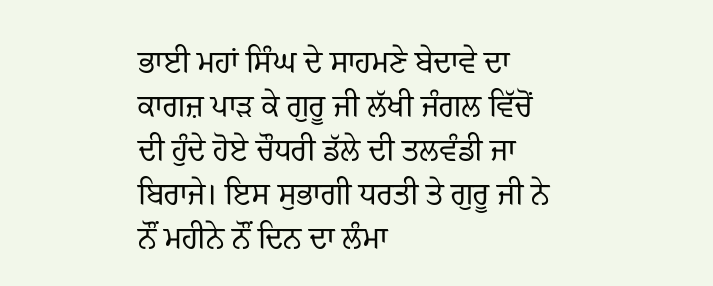ਭਾਈ ਮਹਾਂ ਸਿੰਘ ਦੇ ਸਾਹਮਣੇ ਬੇਦਾਵੇ ਦਾ ਕਾਗਜ਼ ਪਾੜ ਕੇ ਗੁਰੂ ਜੀ ਲੱਖੀ ਜੰਗਲ ਵਿੱਚੋਂ ਦੀ ਹੁੰਦੇ ਹੋਏ ਚੌਧਰੀ ਡੱਲੇ ਦੀ ਤਲਵੰਡੀ ਜਾ ਬਿਰਾਜੇ। ਇਸ ਸੁਭਾਗੀ ਧਰਤੀ ਤੇ ਗੁਰੂ ਜੀ ਨੇ ਨੌਂ ਮਹੀਨੇ ਨੌਂ ਦਿਨ ਦਾ ਲੰਮਾ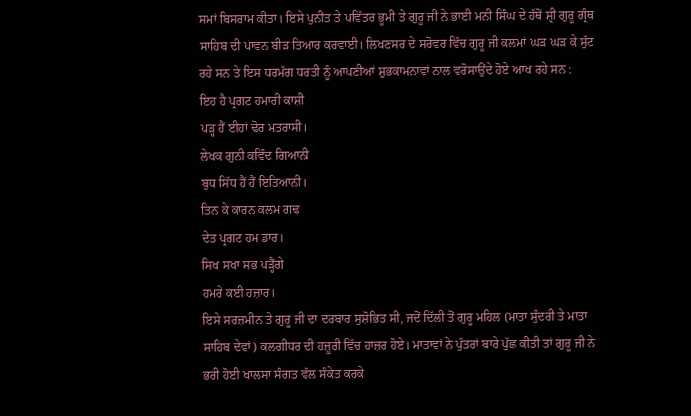ਸਮਾਂ ਬਿਸਰਾਮ ਕੀਤਾ। ਇਸੇ ਪੁਨੀਤ ਤੇ ਪਵਿੱਤਰ ਭੂਮੀ ਤੇ ਗੁਰੂ ਜੀ ਨੇ ਭਾਈ ਮਨੀ ਸਿੰਘ ਦੇ ਹੱਥੋਂ ਸ਼੍ਰੀ ਗੁਰੂ ਗ੍ਰੰਥ ਸਾਹਿਬ ਦੀ ਪਾਵਨ ਬੀੜ ਤਿਆਰ ਕਰਵਾਈ। ਲਿਖਣਸਰ ਦੇ ਸਰੋਵਰ ਵਿੱਚ ਗੁਰੂ ਜੀ ਕਲਮਾਂ ਘੜ ਘੜ ਕੇ ਸੁੱਟ ਰਹੇ ਸਨ ਤੇ ਇਸ ਧਰਮੱਗ ਧਰਤੀ ਨੂੰ ਆਪਣੀਆਂ ਸ਼ੁਭਕਾਮਨਾਵਾਂ ਨਾਲ ਵਰੋਸਾਉਂਦੇ ਹੋਏ ਆਖ ਰਹੇ ਸਨ :
ਇਹ ਹੈ ਪ੍ਰਗਟ ਹਮਾਰੀ ਕਾਸ਼ੀ
ਪੜ੍ਹ ਹੈਂ ਈਹਾਂ ਢੋਰ ਮਤਰਾਸੀ।
ਲੇਖਕ ਗੁਨੀ ਕਵਿੰਦ ਗਿਆਨੀ
ਬੁਧ ਸਿੱਧ ਹੈਂ ਹੈਂ ਇਤਿਆਨੀ।
ਤਿਨ ਕੇ ਕਾਰਨ ਕਲਮ ਗਢ
ਦੇਤ ਪ੍ਰਗਟ ਹਮ ਡਾਰ।
ਸਿਖ ਸਖਾ ਸਭ ਪੜ੍ਹੈਂਗੇ
ਹਮਰੇ ਕਈ ਹਜ਼ਾਰ।
ਇਸੇ ਸਰਜ਼ਮੀਨ ਤੇ ਗੁਰੂ ਜੀ ਦਾ ਦਰਬਾਰ ਸੁਸ਼ੋਭਿਤ ਸੀ, ਜਦੋਂ ਦਿੱਲੀ ਤੋਂ ਗੁਰੂ ਮਹਿਲ (ਮਾਤਾ ਸੁੰਦਰੀ ਤੇ ਮਾਤਾ ਸਾਹਿਬ ਦੇਵਾਂ) ਕਲਗੀਧਰ ਦੀ ਹਜ਼ੂਰੀ ਵਿੱਚ ਹਾਜ਼ਰ ਹੋਏ। ਮਾਤਾਵਾਂ ਨੇ ਪੁੱਤਰਾਂ ਬਾਰੇ ਪੁੱਛ ਕੀਤੀ ਤਾਂ ਗੁਰੂ ਜੀ ਨੇ ਭਰੀ ਹੋਈ ਖਾਲਸਾ ਸੰਗਤ ਵੱਲ ਸੰਕੇਤ ਕਰਕੇ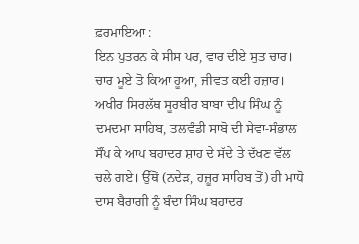ਫ਼ਰਮਾਇਆ :
ਇਨ ਪੁਤਰਨ ਕੇ ਸੀਸ ਪਰ, ਵਾਰ ਦੀਏ ਸੁਤ ਚਾਰ।
ਚਾਰ ਮੂਏ ਤੋ ਕਿਆ ਹੂਆ, ਜੀਵਤ ਕਈ ਹਜ਼ਾਰ।
ਅਖੀਰ ਸਿਰਲੱਥ ਸੂਰਬੀਰ ਬਾਬਾ ਦੀਪ ਸਿੰਘ ਨੂੰ ਦਮਦਮਾ ਸਾਹਿਬ, ਤਲਵੰਡੀ ਸਾਬੋ ਦੀ ਸੇਵਾ-ਸੰਭਾਲ ਸੌਂਪ ਕੇ ਆਪ ਬਹਾਦਰ ਸ਼ਾਹ ਦੇ ਸੱਦੇ ਤੇ ਦੱਖਣ ਵੱਲ ਚਲੇ ਗਏ। ਉੱਥੋਂ (ਨਦੇੜ, ਹਜ਼ੂਰ ਸਾਹਿਬ ਤੋਂ) ਹੀ ਮਾਧੋ ਦਾਸ ਬੈਰਾਗੀ ਨੂੰ ਬੰਦਾ ਸਿੰਘ ਬਹਾਦਰ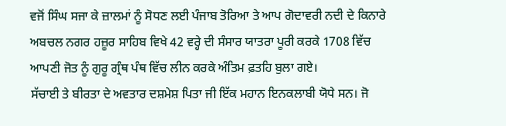ਵਜੋਂ ਸਿੰਘ ਸਜਾ ਕੇ ਜ਼ਾਲਮਾਂ ਨੂੰ ਸੋਧਣ ਲਈ ਪੰਜਾਬ ਤੋਰਿਆ ਤੇ ਆਪ ਗੋਦਾਵਰੀ ਨਦੀ ਦੇ ਕਿਨਾਰੇ ਅਬਚਲ ਨਗਰ ਹਜ਼ੂਰ ਸਾਹਿਬ ਵਿਖੇ 42 ਵਰ੍ਹੇ ਦੀ ਸੰਸਾਰ ਯਾਤਰਾ ਪੂਰੀ ਕਰਕੇ 1708 ਵਿੱਚ ਆਪਣੀ ਜੋਤ ਨੂੰ ਗੁਰੂ ਗ੍ਰੰਥ ਪੰਥ ਵਿੱਚ ਲੀਨ ਕਰਕੇ ਅੰਤਿਮ ਫ਼ਤਹਿ ਬੁਲਾ ਗਏ।
ਸੱਚਾਈ ਤੇ ਬੀਰਤਾ ਦੇ ਅਵਤਾਰ ਦਸ਼ਮੇਸ਼ ਪਿਤਾ ਜੀ ਇੱਕ ਮਹਾਨ ਇਨਕਲਾਬੀ ਯੋਧੇ ਸਨ। ਜੋ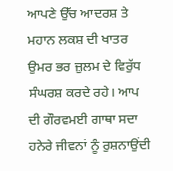ਆਪਣੇ ਉੱਚ ਆਦਰਸ਼ ਤੇ ਮਹਾਨ ਲਕਸ਼ ਦੀ ਖਾਤਰ ਉਮਰ ਭਰ ਜ਼ੁਲਮ ਦੇ ਵਿਰੁੱਧ ਸੰਘਰਸ਼ ਕਰਦੇ ਰਹੇ। ਆਪ ਦੀ ਗੌਰਵਮਈ ਗਾਥਾ ਸਦਾ ਹਨੇਰੇ ਜੀਵਨਾਂ ਨੂੰ ਰੁਸ਼ਨਾਉਂਦੀ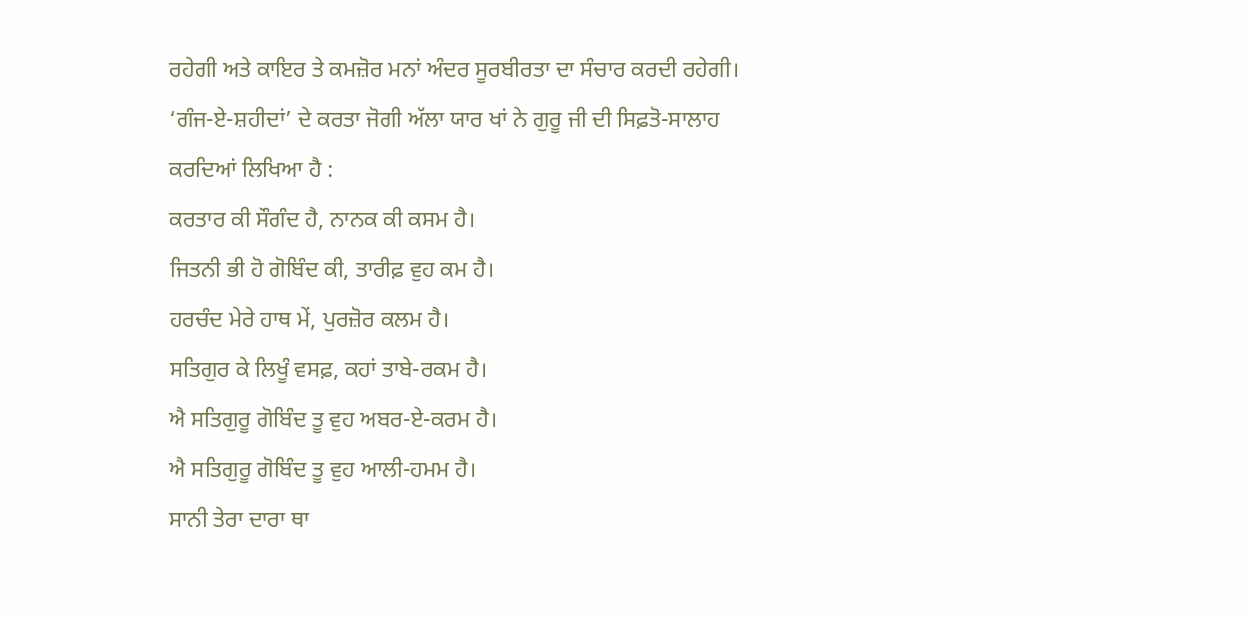ਰਹੇਗੀ ਅਤੇ ਕਾਇਰ ਤੇ ਕਮਜ਼ੋਰ ਮਨਾਂ ਅੰਦਰ ਸੂਰਬੀਰਤਾ ਦਾ ਸੰਚਾਰ ਕਰਦੀ ਰਹੇਗੀ।
‘ਗੰਜ-ਏ-ਸ਼ਹੀਦਾਂ’ ਦੇ ਕਰਤਾ ਜੋਗੀ ਅੱਲਾ ਯਾਰ ਖਾਂ ਨੇ ਗੁਰੂ ਜੀ ਦੀ ਸਿਫ਼ਤੋ-ਸਾਲਾਹ ਕਰਦਿਆਂ ਲਿਖਿਆ ਹੈ :
ਕਰਤਾਰ ਕੀ ਸੌਗੰਦ ਹੈ, ਨਾਨਕ ਕੀ ਕਸਮ ਹੈ।
ਜਿਤਨੀ ਭੀ ਹੋ ਗੋਬਿੰਦ ਕੀ, ਤਾਰੀਫ਼ ਵੁਹ ਕਮ ਹੈ।
ਹਰਚੰਦ ਮੇਰੇ ਹਾਥ ਮੇਂ, ਪੁਰਜ਼ੋਰ ਕਲਮ ਹੈ।
ਸਤਿਗੁਰ ਕੇ ਲਿਖੂੰ ਵਸਫ਼, ਕਹਾਂ ਤਾਬੇ-ਰਕਮ ਹੈ।
ਐ ਸਤਿਗੁਰੂ ਗੋਬਿੰਦ ਤੂ ਵੁਹ ਅਬਰ-ਏ-ਕਰਮ ਹੈ।
ਐ ਸਤਿਗੁਰੂ ਗੋਬਿੰਦ ਤੂ ਵੁਹ ਆਲੀ-ਹਮਮ ਹੈ।
ਸਾਨੀ ਤੇਰਾ ਦਾਰਾ ਥਾ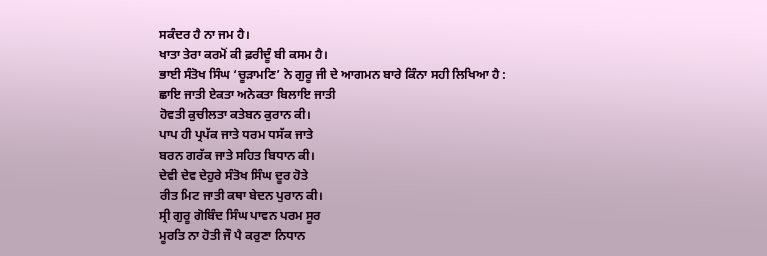ਸਕੰਦਰ ਹੈ ਨਾ ਜਮ ਹੈ।
ਖਾਤਾ ਤੇਰਾ ਕਰਮੋਂ ਕੀ ਫ਼ਰੀਦੂੰ ਬੀ ਕਸਮ ਹੈ।
ਭਾਈ ਸੰਤੋਖ ਸਿੰਘ ‘ਚੂੜਾਮਣਿ’ ਨੇ ਗੁਰੂ ਜੀ ਦੇ ਆਗਮਨ ਬਾਰੇ ਕਿੰਨਾ ਸਹੀ ਲਿਖਿਆ ਹੈ :
ਛਾਇ ਜਾਤੀ ਏਕਤਾ ਅਨੇਕਤਾ ਬਿਲਾਇ ਜਾਤੀ
ਹੋਵਤੀ ਕੁਚੀਲਤਾ ਕਤੇਬਨ ਕੁਰਾਨ ਕੀ।
ਪਾਪ ਹੀ ਪ੍ਰਪੱਕ ਜਾਤੇ ਧਰਮ ਧਸੱਕ ਜਾਤੇ
ਬਰਨ ਗਰੱਕ ਜਾਤੇ ਸਹਿਤ ਬਿਧਾਨ ਕੀ।
ਦੇਵੀ ਦੇਵ ਦੇਹੁਰੇ ਸੰਤੋਖ ਸਿੰਘ ਦੂਰ ਹੋਤੇ
ਰੀਤ ਮਿਟ ਜਾਤੀ ਕਥਾ ਬੇਦਨ ਪੁਰਾਨ ਕੀ।
ਸ੍ਰੀ ਗੁਰੂ ਗੋਬਿੰਦ ਸਿੰਘ ਪਾਵਨ ਪਰਮ ਸੂਰ
ਮੂਰਤਿ ਨਾ ਹੋਤੀ ਜੌ ਪੈ ਕਰੁਣਾ ਨਿਧਾਨ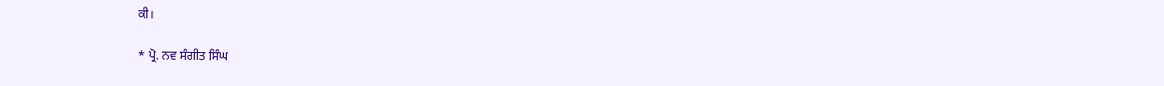ਕੀ।

* ਪ੍ਰੋ. ਨਵ ਸੰਗੀਤ ਸਿੰਘ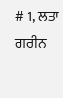# 1, ਲਤਾ ਗਰੀਨ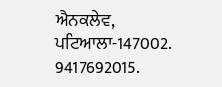ਐਨਕਲੇਵ, ਪਟਿਆਲਾ-147002.
9417692015.